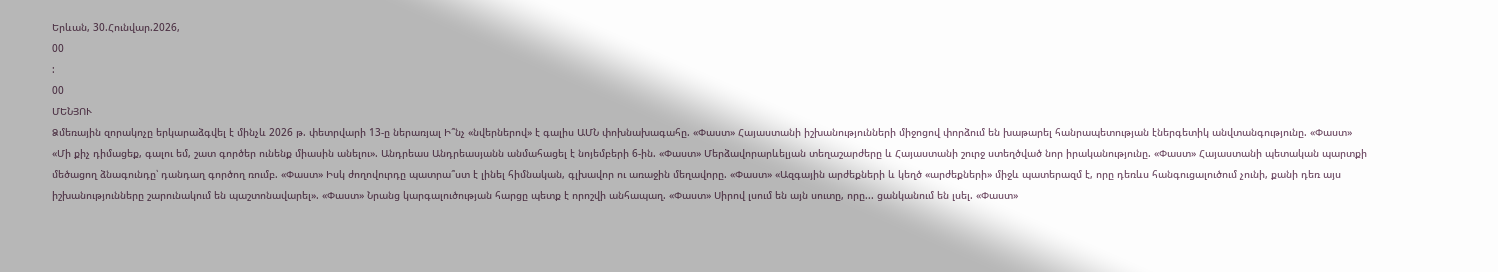Երևան, 30.Հունվար.2026,
00
:
00
ՄԵՆՅՈՒ
Ձմեռային զորակոչը երկարաձգվել է մինչև 2026 թ. փետրվարի 13-ը ներառյալ Ի՞նչ «նվերներով» է գալիս ԱՄՆ փոխնախագահը. «Փաստ» Հայաստանի իշխանությունների միջոցով փորձում են խաթարել հանրապետության էներգետիկ անվտանգությունը. «Փաստ» «Մի քիչ դիմացեք, գալու եմ, շատ գործեր ունենք միասին անելու». Անդրեաս Անդրեասյանն անմահացել է նոյեմբերի 6-ին. «Փաստ» Մերձավորարևելյան տեղաշարժերը և Հայաստանի շուրջ ստեղծված նոր իրականությունը. «Փաստ» Հայաստանի պետական պարտքի մեծացող ձնագունդը՝ դանդաղ գործող ռումբ. «Փաստ» Իսկ ժողովուրդը պատրա՞ստ է լինել հիմնական, գլխավոր ու առաջին մեղավորը. «Փաստ» «Ազգային արժեքների և կեղծ «արժեքների» միջև պատերազմ է, որը դեռևս հանգուցալուծում չունի, քանի դեռ այս իշխանությունները շարունակում են պաշտոնավարել». «Փաստ» Նրանց կարգալուծության հարցը պետք է որոշվի անհապաղ. «Փաստ» Սիրով լսում են այն սուտը, որը... ցանկանում են լսել. «Փաստ»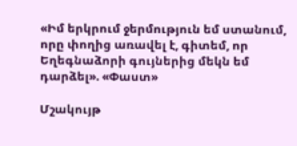«Իմ երկրում ջերմություն եմ ստանում, որը փողից առավել է, գիտեմ, որ Եղեգնաձորի գույներից մեկն եմ դարձել». «Փաստ»

Մշակույթ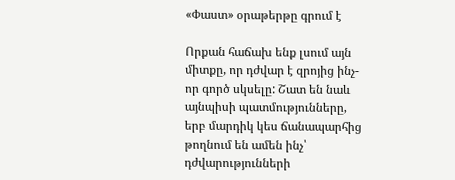«Փաստ» օրաթերթը գրում է

Որքան հաճախ ենք լսում այն միտքը, որ դժվար է զրոյից ինչ-որ գործ սկսելը: Շատ են նաև այնպիսի պատմությունները, երբ մարդիկ կես ճանապարհից թողնում են ամեն ինչ՝ դժվարությունների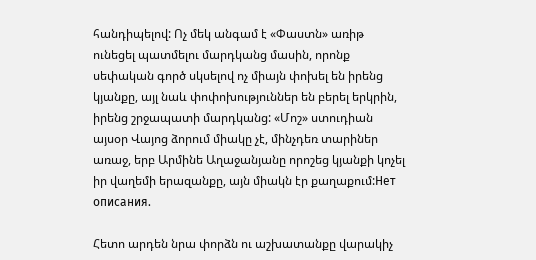հանդիպելով: Ոչ մեկ անգամ է «Փաստն» առիթ ունեցել պատմելու մարդկանց մասին, որոնք սեփական գործ սկսելով ոչ միայն փոխել են իրենց կյանքը, այլ նաև փոփոխություններ են բերել երկրին, իրենց շրջապատի մարդկանց: «Մոշ» ստուդիան այսօր Վայոց ձորում միակը չէ, մինչդեռ տարիներ առաջ, երբ Արմինե Աղաջանյանը որոշեց կյանքի կոչել իր վաղեմի երազանքը, այն միակն էր քաղաքում:Нет описания.

Հետո արդեն նրա փորձն ու աշխատանքը վարակիչ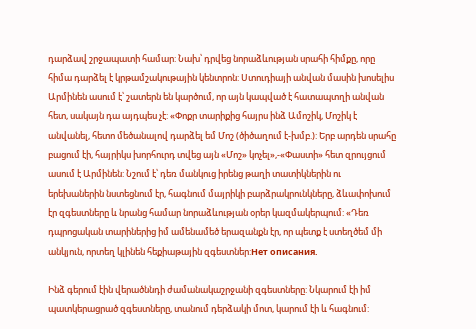դարձավ շրջապատի համար: Նախ՝ դրվեց նորաձևության սրահի հիմքը, որը հիմա դարձել է կրթամշակութային կենտրոն: Ստուդիայի անվան մասին խոսելիս Արմինեն ասում է՝ շատերն են կարծում, որ այն կապված է հատապտղի անվան հետ, սակայն դա այդպես չէ: «Փոքր տարիքից հայրս ինձ Ամոշիկ, Մոշիկ է անվանել, հետո մեծանալով դարձել եմ Մոշ (ծիծաղում է-խմբ.): Երբ արդեն սրահը բացում էի, հայրիկս խորհուրդ տվեց այն «Մոշ» կոչել»,-«Փաստի» հետ զրույցում ասում է Արմինեն: Նշում է՝ դեռ մանկուց իրենց թաղի տատիկներին ու երեխաներին նստեցնում էր, հագնում մայրիկի բարձրակրունկները, ձևափոխում էր զգեստները և նրանց համար նորաձևության օրեր կազմակերպում: «Դեռ դպրոցական տարիներից իմ ամենամեծ երազանքն էր, որ պետք է ստեղծեմ մի անկյուն, որտեղ կլինեն հեքիաթային զգեստներ:Нет описания.

Ինձ գերում էին վերածննդի ժամանակաշրջանի զգեստները: Նկարում էի իմ պատկերացրած զգեստները, տանում դերձակի մոտ, կարում էի և հագնում: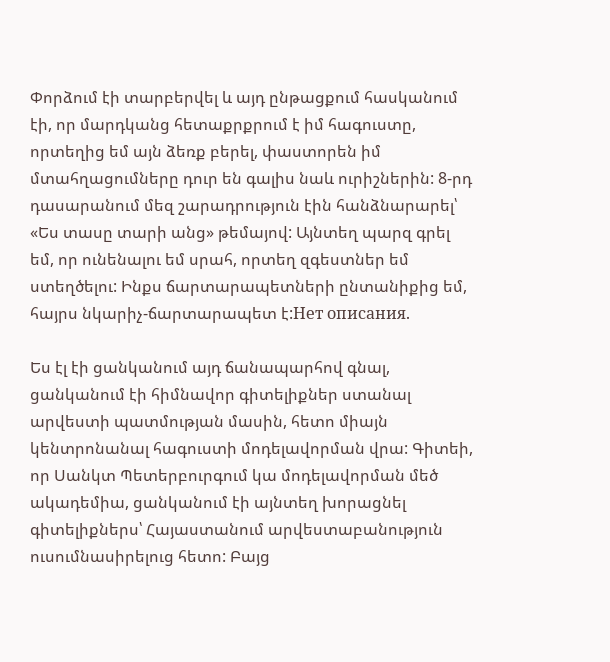Փորձում էի տարբերվել և այդ ընթացքում հասկանում էի, որ մարդկանց հետաքրքրում է իմ հագուստը, որտեղից եմ այն ձեռք բերել, փաստորեն իմ մտահղացումները դուր են գալիս նաև ուրիշներին: 8-րդ դասարանում մեզ շարադրություն էին հանձնարարել՝ «Ես տասը տարի անց» թեմայով: Այնտեղ պարզ գրել եմ, որ ունենալու եմ սրահ, որտեղ զգեստներ եմ ստեղծելու: Ինքս ճարտարապետների ընտանիքից եմ, հայրս նկարիչ-ճարտարապետ է:Нет описания.

Ես էլ էի ցանկանում այդ ճանապարհով գնալ, ցանկանում էի հիմնավոր գիտելիքներ ստանալ արվեստի պատմության մասին, հետո միայն կենտրոնանալ հագուստի մոդելավորման վրա: Գիտեի, որ Սանկտ Պետերբուրգում կա մոդելավորման մեծ ակադեմիա, ցանկանում էի այնտեղ խորացնել գիտելիքներս՝ Հայաստանում արվեստաբանություն ուսումնասիրելուց հետո: Բայց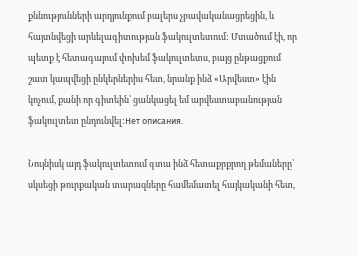քննությունների արդյունքում բալերս չբավականացրեցին, և հայտնվեցի արևելագիտության ֆակուլտետում: Մտածում էի, որ պետք է հետագայում փոխեմ ֆակուլտետս, բայց ընթացքում շատ կապվեցի ընկերներիս հետ, նրանք ինձ «Արվեստ» էին կոչում, քանի որ գիտեին՝ ցանկացել եմ արվեստաբանության ֆակուլտետ ընդունվել:Нет описания.

Նույնիսկ այդ ֆակուլտետում գտա ինձ հետաքրքրող թեմաները՝ սկսեցի թուրքական տարազները համեմատել հայկականի հետ,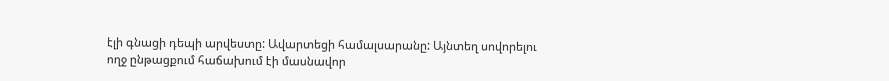էլի գնացի դեպի արվեստը: Ավարտեցի համալսարանը: Այնտեղ սովորելու ողջ ընթացքում հաճախում էի մասնավոր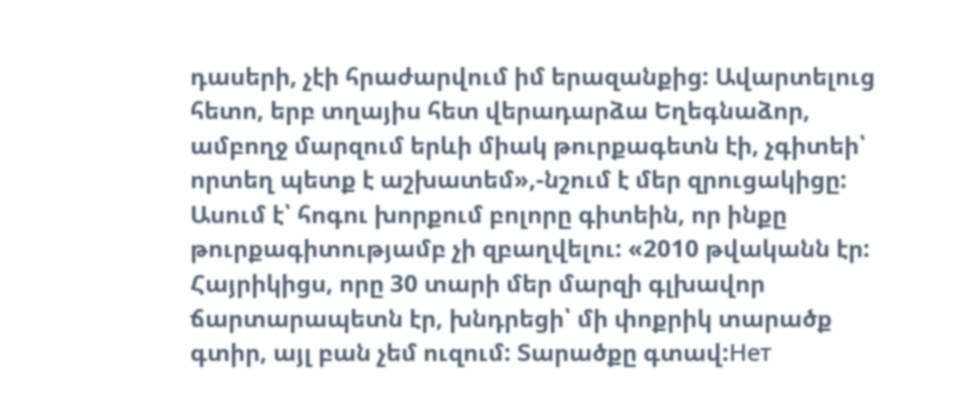դասերի, չէի հրաժարվում իմ երազանքից: Ավարտելուց հետո, երբ տղայիս հետ վերադարձա Եղեգնաձոր, ամբողջ մարզում երևի միակ թուրքագետն էի, չգիտեի՝ որտեղ պետք է աշխատեմ»,-նշում է մեր զրուցակիցը: Ասում է՝ հոգու խորքում բոլորը գիտեին, որ ինքը թուրքագիտությամբ չի զբաղվելու: «2010 թվականն էր: Հայրիկիցս, որը 30 տարի մեր մարզի գլխավոր ճարտարապետն էր, խնդրեցի՝ մի փոքրիկ տարածք գտիր, այլ բան չեմ ուզում: Տարածքը գտավ:Нет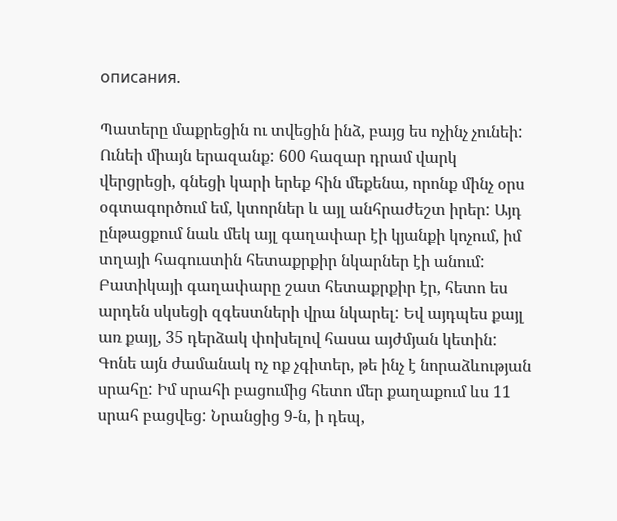описания.

Պատերը մաքրեցին ու տվեցին ինձ, բայց ես ոչինչ չունեի: Ունեի միայն երազանք: 600 հազար դրամ վարկ վերցրեցի, գնեցի կարի երեք հին մեքենա, որոնք մինչ օրս օգտագործում եմ, կտորներ և այլ անհրաժեշտ իրեր: Այդ ընթացքում նաև մեկ այլ գաղափար էի կյանքի կոչում, իմ տղայի հագուստին հետաքրքիր նկարներ էի անում: Բատիկայի գաղափարը շատ հետաքրքիր էր, հետո ես արդեն սկսեցի զգեստների վրա նկարել: Եվ այդպես քայլ առ քայլ, 35 դերձակ փոխելով հասա այժմյան կետին: Գոնե այն ժամանակ ոչ ոք չգիտեր, թե ինչ է նորաձևության սրահը: Իմ սրահի բացումից հետո մեր քաղաքում ևս 11 սրահ բացվեց: Նրանցից 9-ն, ի դեպ,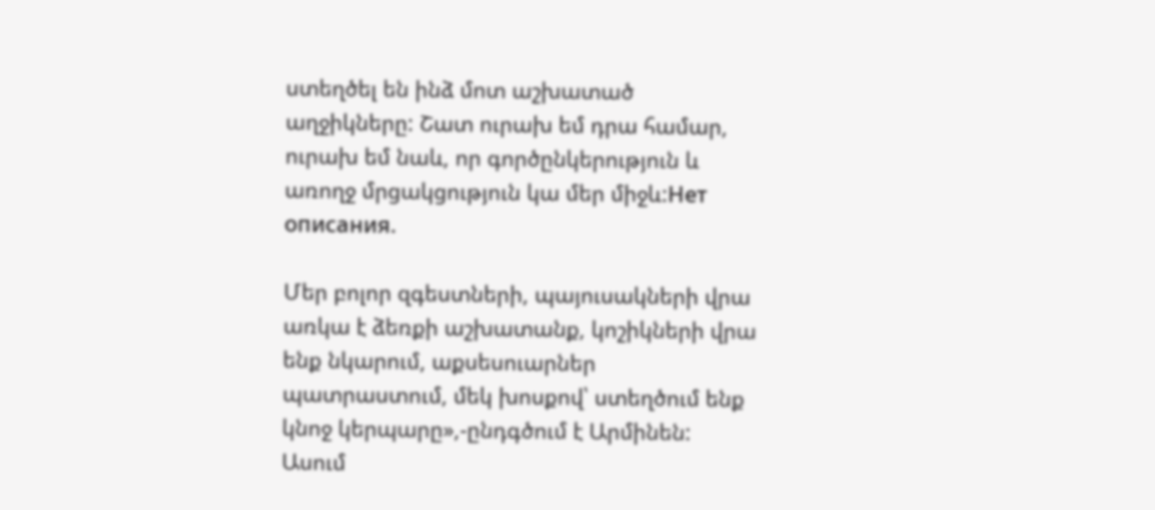ստեղծել են ինձ մոտ աշխատած աղջիկները: Շատ ուրախ եմ դրա համար, ուրախ եմ նաև, որ գործընկերություն և առողջ մրցակցություն կա մեր միջև:Нет описания.

Մեր բոլոր զգեստների, պայուսակների վրա առկա է ձեռքի աշխատանք, կոշիկների վրա ենք նկարում, աքսեսուարներ պատրաստում, մեկ խոսքով՝ ստեղծում ենք կնոջ կերպարը»,-ընդգծում է Արմինեն: Ասում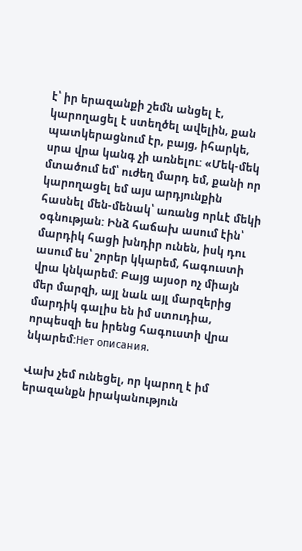է՝ իր երազանքի շեմն անցել է, կարողացել է ստեղծել ավելին, քան պատկերացնում էր, բայց, իհարկե, սրա վրա կանգ չի առնելու: «Մեկ-մեկ մտածում եմ՝ ուժեղ մարդ եմ, քանի որ կարողացել եմ այս արդյունքին հասնել մեն-մենակ՝ առանց որևէ մեկի օգնության: Ինձ հաճախ ասում էին՝ մարդիկ հացի խնդիր ունեն, իսկ դու ասում ես՝ շորեր կկարեմ, հագուստի վրա կնկարեմ: Բայց այսօր ոչ միայն մեր մարզի, այլ նաև այլ մարզերից մարդիկ գալիս են իմ ստուդիա, որպեսզի ես իրենց հագուստի վրա նկարեմ:Нет описания.

Վախ չեմ ունեցել, որ կարող է իմ երազանքն իրականություն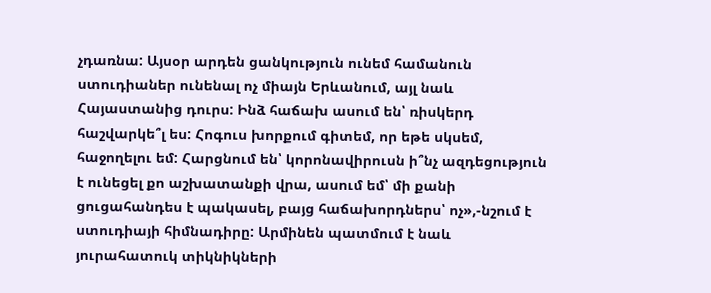չդառնա: Այսօր արդեն ցանկություն ունեմ համանուն ստուդիաներ ունենալ ոչ միայն Երևանում, այլ նաև Հայաստանից դուրս: Ինձ հաճախ ասում են՝ ռիսկերդ հաշվարկե՞լ ես: Հոգուս խորքում գիտեմ, որ եթե սկսեմ, հաջողելու եմ: Հարցնում են՝ կորոնավիրուսն ի՞նչ ազդեցություն է ունեցել քո աշխատանքի վրա, ասում եմ՝ մի քանի ցուցահանդես է պակասել, բայց հաճախորդներս՝ ոչ»,-նշում է ստուդիայի հիմնադիրը: Արմինեն պատմում է նաև յուրահատուկ տիկնիկների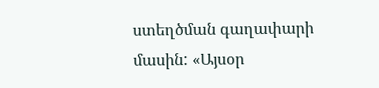ստեղծման գաղափարի մասին: «Այսօր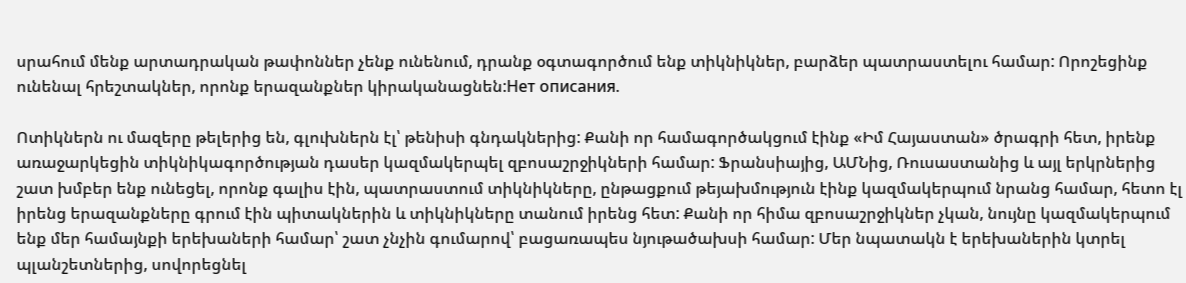սրահում մենք արտադրական թափոններ չենք ունենում, դրանք օգտագործում ենք տիկնիկներ, բարձեր պատրաստելու համար: Որոշեցինք ունենալ հրեշտակներ, որոնք երազանքներ կիրականացնեն:Нет описания.

Ոտիկներն ու մազերը թելերից են, գլուխներն էլ՝ թենիսի գնդակներից: Քանի որ համագործակցում էինք «Իմ Հայաստան» ծրագրի հետ, իրենք առաջարկեցին տիկնիկագործության դասեր կազմակերպել զբոսաշրջիկների համար: Ֆրանսիայից, ԱՄՆից, Ռուսաստանից և այլ երկրներից շատ խմբեր ենք ունեցել, որոնք գալիս էին, պատրաստում տիկնիկները, ընթացքում թեյախմություն էինք կազմակերպում նրանց համար, հետո էլ իրենց երազանքները գրում էին պիտակներին և տիկնիկները տանում իրենց հետ: Քանի որ հիմա զբոսաշրջիկներ չկան, նույնը կազմակերպում ենք մեր համայնքի երեխաների համար՝ շատ չնչին գումարով՝ բացառապես նյութածախսի համար: Մեր նպատակն է երեխաներին կտրել պլանշետներից, սովորեցնել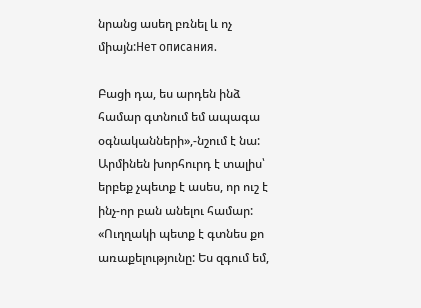նրանց ասեղ բռնել և ոչ միայն:Нет описания.

Բացի դա, ես արդեն ինձ համար գտնում եմ ապագա օգնականների»,-նշում է նա: Արմինեն խորհուրդ է տալիս՝ երբեք չպետք է ասես, որ ուշ է ինչ-որ բան անելու համար: «Ուղղակի պետք է գտնես քո առաքելությունը: Ես զգում եմ,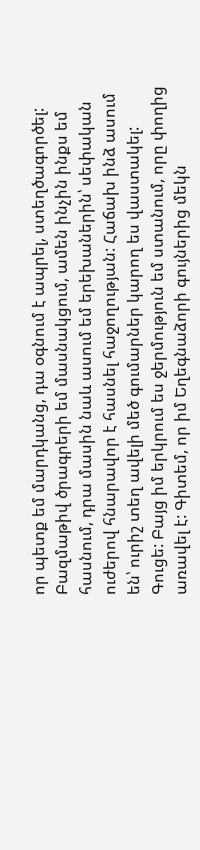որ պետք եմ մարդկանց, դա օգնում է ապրել, ստեղծագործել: Բազմաթիվ ծրագրերի եմ մասնակցում, ամեն ինչին ինքս եմ հասնում, դրա մասին նաև ասում եմ երեխաներին՝ սեփական ուժերով հնարավոր է հասնել հաջողության: Հաճախ ինձ ասում են՝ ուրիշ տեղ ավելի մեծ գումարներ կարող ես վաստակել: Գուցե: Բայց իմ երկրում ես ջերմություն եմ ստանում, որը փողից առավել է: Գիտեմ, որ իմ Եղեգնաձորի գույներից մեկն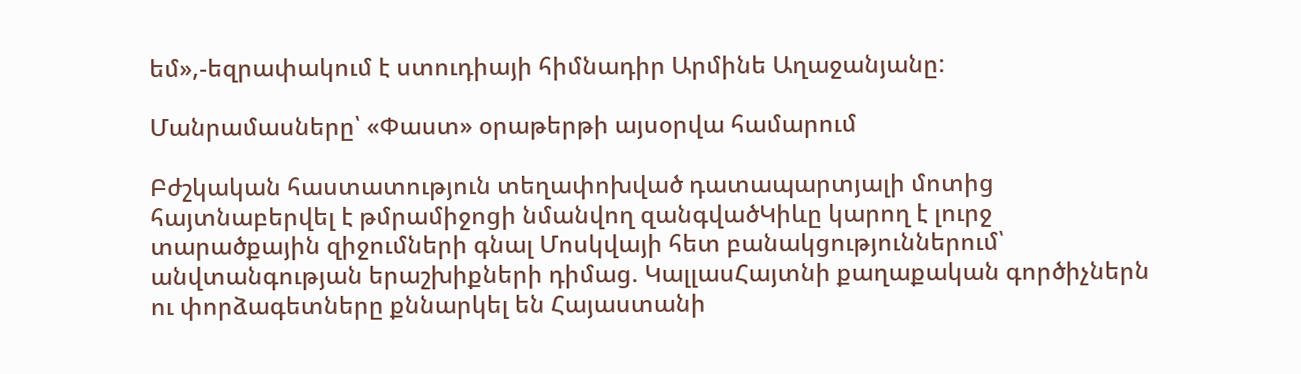եմ»,-եզրափակում է ստուդիայի հիմնադիր Արմինե Աղաջանյանը:

Մանրամասները՝ «Փաստ» օրաթերթի այսօրվա համարում

Բժշկական հաստատություն տեղափոխված դատապարտյալի մոտից հայտնաբերվել է թմրամիջոցի նմանվող զանգվածԿիևը կարող է լուրջ տարածքային զիջումների գնալ Մոսկվայի հետ բանակցություններում՝ անվտանգության երաշխիքների դիմաց. ԿալլասՀայտնի քաղաքական գործիչներն ու փորձագետները քննարկել են Հայաստանի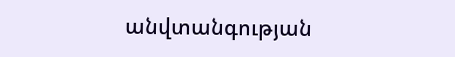անվտանգության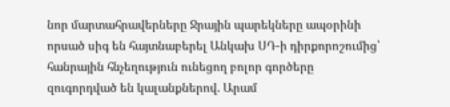նոր մարտահրավերները Ջրային պարեկները ապօրինի որսած սիգ են հայտնաբերել Անկախ ՍԴ-ի դիրքորոշումից՝ հանրային հնչեղություն ունեցող բոլոր գործերը զուգորդված են կալանքներով. Արամ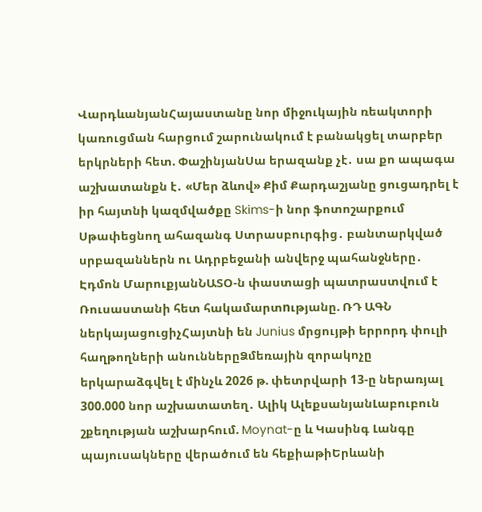ՎարդևանյանՀայաստանը նոր միջուկային ռեակտորի կառուցման հարցում շարունակում է բանակցել տարբեր երկրների հետ. ՓաշինյանՍա երազանք չէ․ սա քո ապագա աշխատանքն է․ «Մեր ձևով» Քիմ Քարդաշյանը ցուցադրել է իր հայտնի կազմվածքը Skims-ի նոր ֆոտոշարքում Սթափեցնող ահազանգ Ստրասբուրգից․ բանտարկված սրբազաններն ու Ադրբեջանի անվերջ պահանջները․ Էդմոն ՄարուքյանՆԱՏՕ-ն փաստացի պատրաստվում է Ռուսաստանի հետ հակամարտnւթյանը. ՌԴ ԱԳՆ ներկայացուցիչՀայտնի են Junius մրցույթի երրորդ փուլի հաղթողների անուններըՁմեռային զորակոչը երկարաձգվել է մինչև 2026 թ. փետրվարի 13-ը ներառյալ 300.000 նոր աշխատատեղ․ Ալիկ ԱլեքսանյանԼաբուբուն շքեղության աշխարհում. Moynat-ը և Կասինգ Լանգը պայուսակները վերածում են հեքիաթիԵրևանի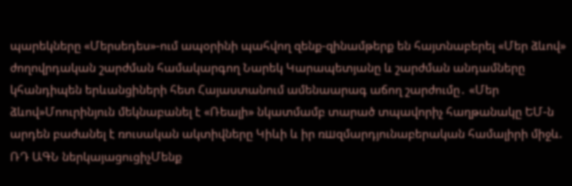պարեկները «Մերսեդես»-ում ապօրինի պահվող զենք-զինամթերք են հայտնաբերել «Մեր ձևով» ժողովրդական շարժման համակարգող Նարեկ Կարապետյանը և շարժման անդամները կհանդիպեն երևանցիների հետ Հայաստանում ամենաարագ աճող շարժումը․ «Մեր ձևով»Մոուրինյուն մեկնաբանել է «Ռեալի» նկատմամբ տարած տպավորիչ հաղթանակը ԵՄ-ն արդեն բաժանել է ռուսական ակտիվները Կիևի և իր ռшզմարդյունաբերական համալիրի միջև. ՌԴ ԱԳՆ ներկայացուցիչՄենք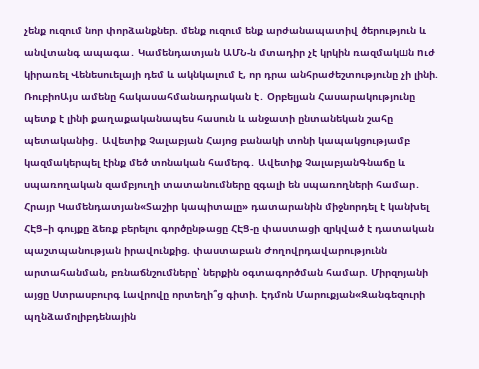չենք ուզում նոր փորձանքներ. մենք ուզում ենք արժանապատիվ ծերություն և անվտանգ ապագա․ Կամենդատյան ԱՄՆ-ն մտադիր չէ կրկին ռազմակшն nւժ կիրառել Վենեսուելայի դեմ և ակնկալում է, որ դրա անհրաժեշտությունը չի լինի. ՌուբիոԱյս ամենը հակասահմանադրական է․ Օրբելյան Հասարակությունը պետք է լինի քաղաքականապես հասուն և անջատի ընտանեկան շահը պետականից․ Ավետիք Չալաբյան Հայոց բանակի տոնի կապակցությամբ կազմակերպել էինք մեծ տոնական համերգ․ Ավետիք ՉալաբյանԳնաճը և սպառողական զամբյուղի տատանումները զգալի են սպառողների համար․ Հրայր Կամենդատյան«Տաշիր կապիտալը» դատարանին միջնորդել է կանխել ՀԷՑ–ի գույքը ձեռք բերելու գործընթացը ՀԷՑ-ը փաստացի զրկված է դատական պաշտպանության իրավունքից. փաստաբան Ժողովրդավարությունն արտահանման, բռնաճնշումները՝ ներքին օգտագործման համար. Միրզոյանի այցը Ստրասբուրգ Լավրովը որտեղի՞ց գիտի. Էդմոն Մարուքյան«Զանգեզուրի պղնձամոլիբդենային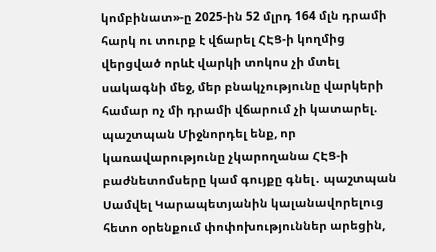կոմբինատ»-ը 2025-ին 52 մլրդ 164 մլն դրամի հարկ ու տուրք է վճարել ՀԷՑ-ի կողմից վերցված որևէ վարկի տոկոս չի մտել սակագնի մեջ, մեր բնակչությունը վարկերի համար ոչ մի դրամի վճարում չի կատարել. պաշտպան Միջնորդել ենք, որ կառավարությունը չկարողանա ՀԷՑ-ի բաժնետոմսերը կամ գույքը գնել․ պաշտպան Սամվել Կարապետյանին կալանավորելուց հետո օրենքում փոփոխություններ արեցին,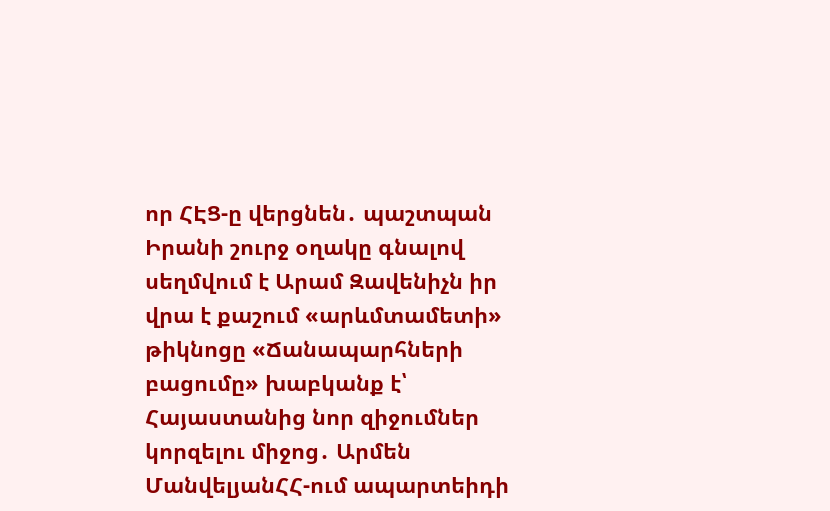որ ՀԷՑ-ը վերցնեն․ պաշտպան Իրանի շուրջ օղակը գնալով սեղմվում է Արամ Զավենիչն իր վրա է քաշում «արևմտամետի» թիկնոցը «Ճանապարհների բացումը» խաբկանք է՝ Հայաստանից նոր զիջումներ կորզելու միջոց․ Արմեն ՄանվելյանՀՀ-ում ապարտեիդի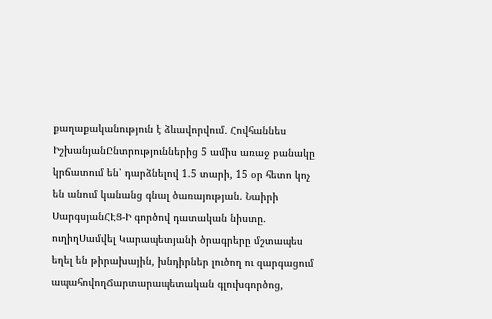քաղաքականություն է ձևավորվում․ Հովհաննես ԻշխանյանԸնտրություններից 5 ամիս առաջ բանակը կրճատում են՝ դարձնելով 1.5 տարի, 15 օր հետո կոչ են անում կանանց գնալ ծառայության. Նաիրի ՍարգսյանՀԷՑ-Ի գործով դատական նիստը. ուղիղՍամվել Կարապետյանի ծրագրերը մշտապես եղել են թիրախային, խնդիրներ լուծող ու զարգացում ապահովողՃարտարապետական գլուխգործոց,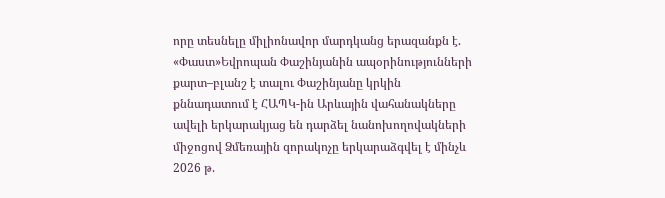որը տեսնելը միլիոնավոր մարդկանց երազանքն է. «Փաստ»Եվրոպան Փաշինյանին ապօրինությունների քարտ–բլանշ է տալու Փաշինյանը կրկին քննադատում է ՀԱՊԿ-ին Արևային վահանակները ավելի երկարակյաց են դարձել նանոխողովակների միջոցով Ձմեռային զորակոչը երկարաձգվել է մինչև 2026 թ.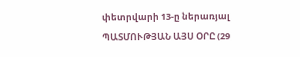փետրվարի 13-ը ներառյալ ՊԱՏՄՈՒԹՅԱՆ ԱՅՍ ՕՐԸ (29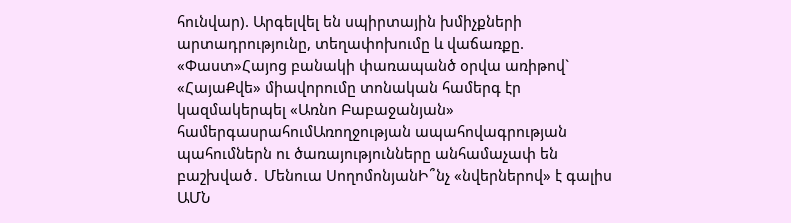հունվար). Արգելվել են սպիրտային խմիչքների արտադրությունը, տեղափոխումը և վաճառքը. «Փաստ»Հայոց բանակի փառապանծ օրվա առիթով` «ՀայաՔվե» միավորումը տոնական համերգ էր կազմակերպել «Առնո Բաբաջանյան» համերգասրահումԱռողջության ապահովագրության պահումներն ու ծառայությունները անհամաչափ են բաշխված․ Մենուա ՍողոմոնյանԻ՞նչ «նվերներով» է գալիս ԱՄՆ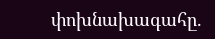փոխնախագահը.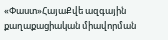«Փաստ»ՀայաՔվե ազգային քաղաքացիական միավորման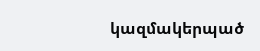կազմակերպած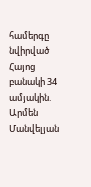համերգը նվիրված Հայոց բանակի 34 ամյակին. Արմեն Մանվելյան